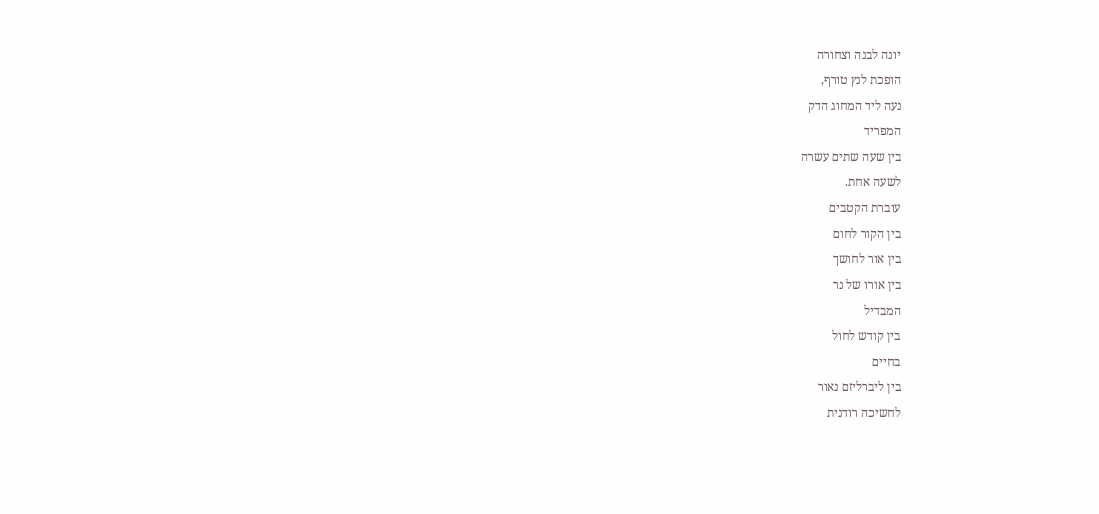יונה לבנה וצחורה
הופכת לנץ טורף,
נעה ליד המחוג הדק
המפריד
בין שעה שתים עשרה
לשעה אחת.
עוברת הקטבים
בין הקור לחום
בין אור לחושך
בין אורו של נר
המבדיל
בין קודש לחול
בחיים
בין ליברליזם נאור
לחשיכה רודנית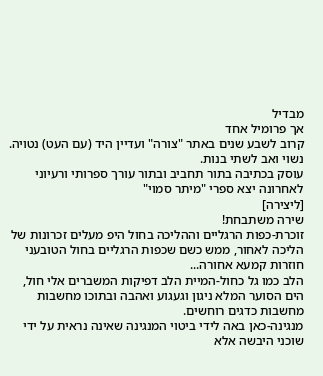מבדיל
אך פרומיל אחד
קרוב לשבע שנים באתר "צורה" ועדיין היד (עם העט) נטויה.
נשוי ואב לשתי בנות.
עוסק בכתיבה בתור תחביב ובתור עורך ספרותי ורעיוני
לאחרונה יצא ספרי "מיתר סמוי"
[ליצירה]
שירה משתבחת!
זוכרת-כפות הרגליים וההליכה בחול היפ מעלים זכרונות של הליכה לאחור, ממש כשם שכפות הרגליים בחול הטובעני חוזרות קמעא אחורה...
הלב כמו גל כחול-המיית הלב דפיקות המשברים אלי חול, הים הסוער המלא ניגון וגעגוע ואהבה ובתוכו מחשבות מחשבות כדגים רוחשים.
מנגינה-כאן באה לידי ביטוי המנגינה שאינה נראית על ידי שוכני היבשה אלא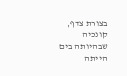בצורת צדף, קונכיה שבהיותה בים הייתה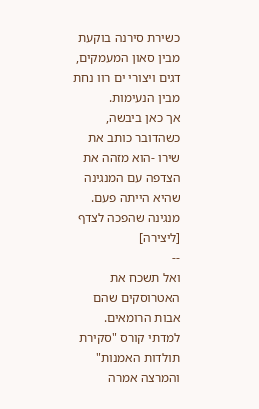כשירת סירנה בוקעת מבין סאון המעמקים, דגים ויצורי ים רוו נחת מבין הנעימות.
אך כאן ביבשה, כשהדובר כותב את שירו -הוא מזהה את הצדפה עם המנגינה שהיא הייתה פעם.
מנגינה שהפכה לצדף
[ליצירה]
--
ואל תשכח את האטרוסקים שהם אבות הרומאים.
למדתי קורס "סקירת תולדות האמנות" והמרצה אמרה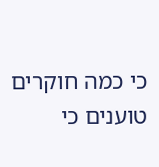כי כמה חוקרים טוענים כי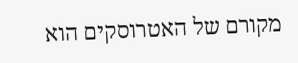מקורם של האטרוסקים הוא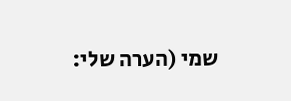שמי (הערה שלי: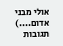אולי מבני אדום....)
תגובות